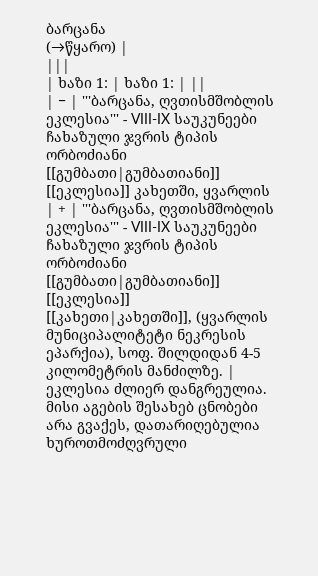ბარცანა
(→წყარო) |
|||
| ხაზი 1: | ხაზი 1: | ||
| − | '''ბარცანა, ღვთისმშობლის ეკლესია''' - VIII-IX საუკუნეები ჩახაზული ჯვრის ტიპის ორბოძიანი [[გუმბათი|გუმბათიანი]] [[ეკლესია]] კახეთში, ყვარლის | + | '''ბარცანა, ღვთისმშობლის ეკლესია''' - VIII-IX საუკუნეები ჩახაზული ჯვრის ტიპის ორბოძიანი [[გუმბათი|გუმბათიანი]] [[ეკლესია]] [[კახეთი|კახეთში]], (ყვარლის მუნიციპალიტეტი ნეკრესის ეპარქია), სოფ. შილდიდან 4-5 კილომეტრის მანძილზე. |
ეკლესია ძლიერ დანგრეულია. მისი აგების შესახებ ცნობები არა გვაქეს, დათარიღებულია ხუროთმოძღვრული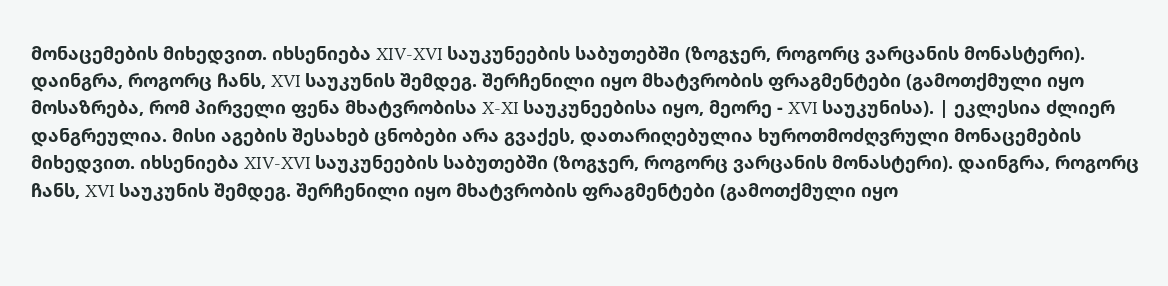მონაცემების მიხედვით. იხსენიება XIV-XVI საუკუნეების საბუთებში (ზოგჯერ, როგორც ვარცანის მონასტერი). დაინგრა, როგორც ჩანს, XVI საუკუნის შემდეგ. შერჩენილი იყო მხატვრობის ფრაგმენტები (გამოთქმული იყო მოსაზრება, რომ პირველი ფენა მხატვრობისა X-XI საუკუნეებისა იყო, მეორე - XVI საუკუნისა). | ეკლესია ძლიერ დანგრეულია. მისი აგების შესახებ ცნობები არა გვაქეს, დათარიღებულია ხუროთმოძღვრული მონაცემების მიხედვით. იხსენიება XIV-XVI საუკუნეების საბუთებში (ზოგჯერ, როგორც ვარცანის მონასტერი). დაინგრა, როგორც ჩანს, XVI საუკუნის შემდეგ. შერჩენილი იყო მხატვრობის ფრაგმენტები (გამოთქმული იყო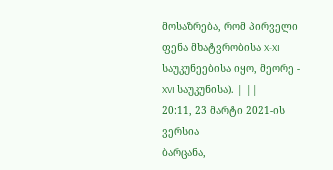მოსაზრება, რომ პირველი ფენა მხატვრობისა X-XI საუკუნეებისა იყო, მეორე - XVI საუკუნისა). | ||
20:11, 23 მარტი 2021-ის ვერსია
ბარცანა,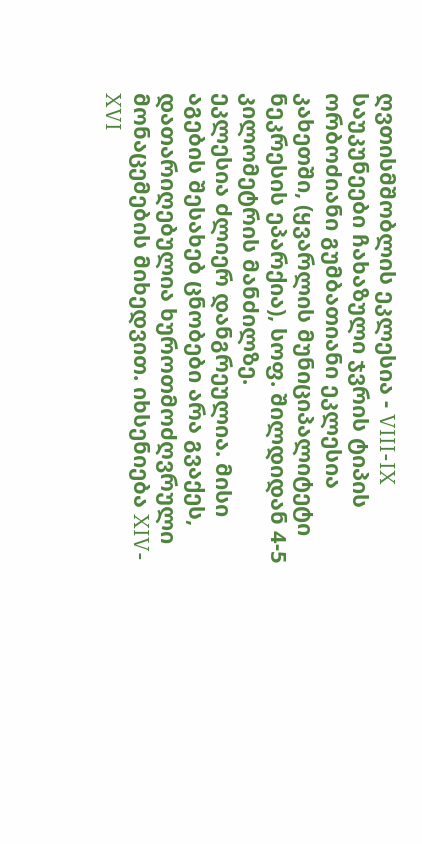ღვთისმშობლის ეკლესია - VIII-IX საუკუნეები ჩახაზული ჯვრის ტიპის ორბოძიანი გუმბათიანი ეკლესია კახეთში, (ყვარლის მუნიციპალიტეტი ნეკრესის ეპარქია), სოფ. შილდიდან 4-5 კილომეტრის მანძილზე.
ეკლესია ძლიერ დანგრეულია. მისი აგების შესახებ ცნობები არა გვაქეს, დათარიღებულია ხუროთმოძღვრული მონაცემების მიხედვით. იხსენიება XIV-XVI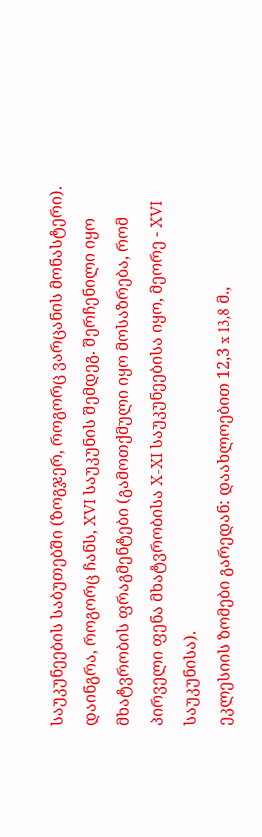საუკუნეების საბუთებში (ზოგჯერ, როგორც ვარცანის მონასტერი). დაინგრა, როგორც ჩანს, XVI საუკუნის შემდეგ. შერჩენილი იყო მხატვრობის ფრაგმენტები (გამოთქმული იყო მოსაზრება, რომ პირველი ფენა მხატვრობისა X-XI საუკუნეებისა იყო, მეორე - XVI საუკუნისა).
ეკლესიის ზომები გარედან: დაახლოებით 12,3 x 13,8 მ.,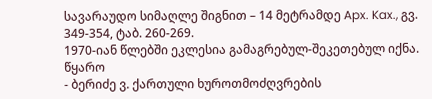სავარაუდო სიმაღლე შიგნით – 14 მეტრამდე Apx. Kax., გვ. 349-354, ტაბ. 260-269.
1970-იან წლებში ეკლესია გამაგრებულ-შეკეთებულ იქნა.
წყარო
- ბერიძე ვ. ქართული ხუროთმოძღვრების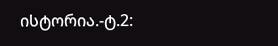ისტორია.-ტ.2: